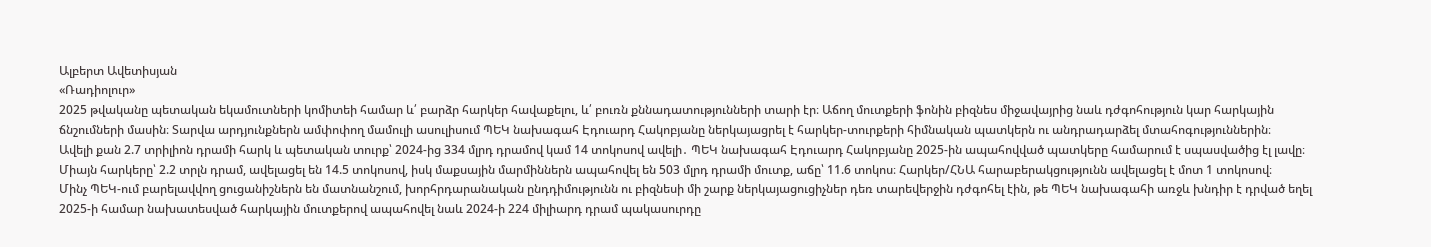Ալբերտ Ավետիսյան
«Ռադիոլուր»
2025 թվականը պետական եկամուտների կոմիտեի համար և՛ բարձր հարկեր հավաքելու, և՛ բուռն քննադատությունների տարի էր։ Աճող մուտքերի ֆոնին բիզնես միջավայրից նաև դժգոհություն կար հարկային ճնշումների մասին։ Տարվա արդյունքներն ամփոփող մամուլի ասուլիսում ՊԵԿ նախագահ Էդուարդ Հակոբյանը ներկայացրել է հարկեր-տուրքերի հիմնական պատկերն ու անդրադարձել մտահոգություններին։
Ավելի քան 2.7 տրիլիոն դրամի հարկ և պետական տուրք՝ 2024-ից 334 մլրդ դրամով կամ 14 տոկոսով ավելի․ ՊԵԿ նախագահ Էդուարդ Հակոբյանը 2025-ին ապահովված պատկերը համարում է սպասվածից էլ լավը։ Միայն հարկերը՝ 2.2 տրլն դրամ, ավելացել են 14.5 տոկոսով, իսկ մաքսային մարմիններն ապահովել են 503 մլրդ դրամի մուտք, աճը՝ 11.6 տոկոս։ Հարկեր/ՀՆԱ հարաբերակցությունն ավելացել է մոտ 1 տոկոսով։
Մինչ ՊԵԿ-ում բարելավվող ցուցանիշներն են մատնանշում, խորհրդարանական ընդդիմությունն ու բիզնեսի մի շարք ներկայացուցիչներ դեռ տարեվերջին դժգոհել էին, թե ՊԵԿ նախագահի առջև խնդիր է դրված եղել 2025-ի համար նախատեսված հարկային մուտքերով ապահովել նաև 2024-ի 224 միլիարդ դրամ պակասուրդը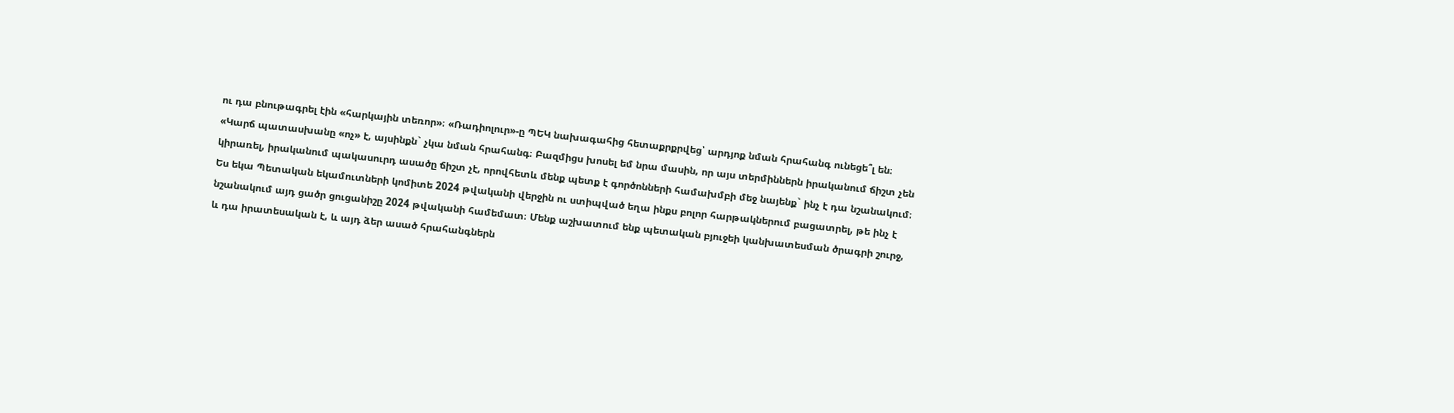ու դա բնութագրել էին «հարկային տեռոր»։ «Ռադիոլուր»-ը ՊԵԿ նախագահից հետաքրքրվեց՝ արդյոք նման հրահանգ ունեցե՞լ են։
«Կարճ պատասխանը «ոչ» է, այսինքն` չկա նման հրահանգ։ Բազմիցս խոսել եմ նրա մասին, որ այս տերմիններն իրականում ճիշտ չեն կիրառել, իրականում պակասուրդ ասածը ճիշտ չէ, որովհետև մենք պետք է գործոնների համախմբի մեջ նայենք` ինչ է դա նշանակում։ Ես եկա Պետական եկամուտների կոմիտե 2024 թվականի վերջին ու ստիպված եղա ինքս բոլոր հարթակներում բացատրել, թե ինչ է նշանակում այդ ցածր ցուցանիշը 2024 թվականի համեմատ։ Մենք աշխատում ենք պետական բյուջեի կանխատեսման ծրագրի շուրջ, և դա իրատեսական է, և այդ ձեր ասած հրահանգներն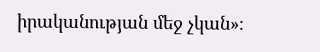իրականության մեջ չկան»։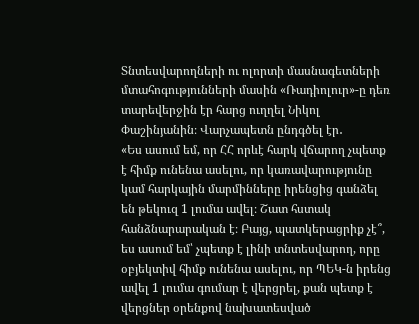Տնտեսվարողների ու ոլորտի մասնագետների մտահոգությունների մասին «Ռադիոլուր»-ը դեռ տարեվերջին էր հարց ուղղել Նիկոլ Փաշինյանին։ Վարչապետն ընդգծել էր․
«Ես ասում եմ, որ ՀՀ որևէ հարկ վճարող չպետք է հիմք ունենա ասելու, որ կառավարությունը կամ հարկային մարմինները իրենցից գանձել են թեկուզ 1 լումա ավել։ Շատ հստակ հանձնարարական է։ Բայց, պատկերացրիք չէ՞, ես ասում եմ՝ չպետք է լինի տնտեսվարող, որը օբյեկտիվ հիմք ունենա ասելու, որ ՊԵԿ-ն իրենց ավել 1 լումա գումար է վերցրել, քան պետք է վերցներ օրենքով նախատեսված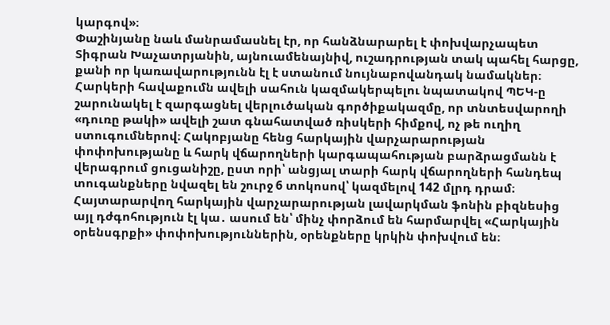կարգով»։
Փաշինյանը նաև մանրամասնել էր, որ հանձնարարել է փոխվարչապետ Տիգրան Խաչատրյանին, այնուամենայնիվ, ուշադրության տակ պահել հարցը, քանի որ կառավարությունն էլ է ստանում նույնաբովանդակ նամակներ։
Հարկերի հավաքումն ավելի սահուն կազմակերպելու նպատակով ՊԵԿ-ը շարունակել է զարգացնել վերլուծական գործիքակազմը, որ տնտեսվարողի «դուռը թակի» ավելի շատ գնահատված ռիսկերի հիմքով, ոչ թե ուղիղ ստուգումներով։ Հակոբյանը հենց հարկային վարչարարության փոփոխությանը և հարկ վճարողների կարգապահության բարձրացմանն է վերագրում ցուցանիշը, ըստ որի՝ անցյալ տարի հարկ վճարողների հանդեպ տուգանքները նվազել են շուրջ 6 տոկոսով՝ կազմելով 142 մլրդ դրամ։
Հայտարարվող հարկային վարչարարության լավարկման ֆոնին բիզնեսից այլ դժգոհություն էլ կա․ ասում են՝ մինչ փորձում են հարմարվել «Հարկային օրենսգրքի» փոփոխություններին, օրենքները կրկին փոխվում են։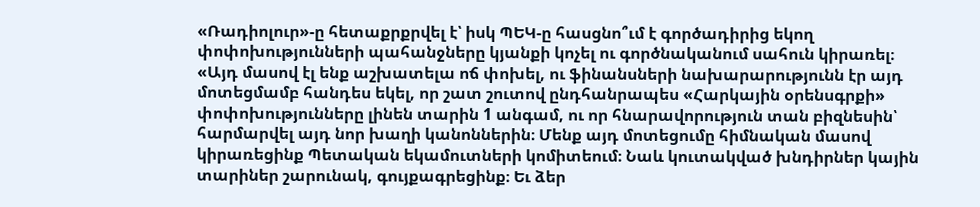«Ռադիոլուր»-ը հետաքրքրվել է՝ իսկ ՊԵԿ-ը հասցնո՞ւմ է գործադիրից եկող փոփոխությունների պահանջները կյանքի կոչել ու գործնականում սահուն կիրառել։
«Այդ մասով էլ ենք աշխատելա ոճ փոխել, ու ֆինանսների նախարարությունն էր այդ մոտեցմամբ հանդես եկել, որ շատ շուտով ընդհանրապես «Հարկային օրենսգրքի» փոփոխությունները լինեն տարին 1 անգամ, ու որ հնարավորություն տան բիզնեսին՝ հարմարվել այդ նոր խաղի կանոններին։ Մենք այդ մոտեցումը հիմնական մասով կիրառեցինք Պետական եկամուտների կոմիտեում։ Նաև կուտակված խնդիրներ կային տարիներ շարունակ, գույքագրեցինք։ Եւ ձեր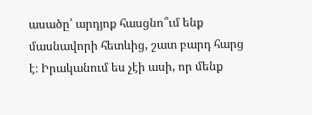ասածը՝ արդյոք հասցնո՞ւմ ենք մասնավորի հետևից, շատ բարդ հարց է։ Իրականում ես չէի ասի, որ մենք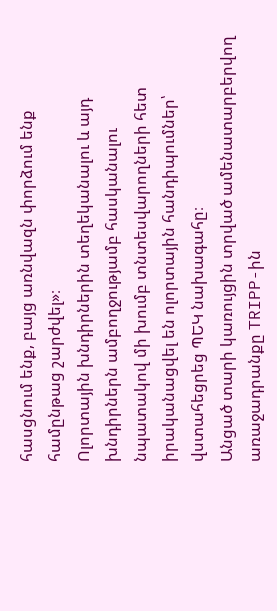հասցնում ենք, բայց առնվազն փորձում ենք համընթաց շարժվել»։
Ոլորտային խնդիրներին տեղեկանալու և այդ խնդիրներն ամբողջությամբ հասկանալու նպատակով մի խումբ տնտեսվարողների հետ իրականացվել են ոլորտային հանդիպումներ՝ վստահեցրեց ՊԵԿ նախագահը։
Անցած տարի կառույցին տրված ամենատարբերվող առաջադրանքը TRIPP-ին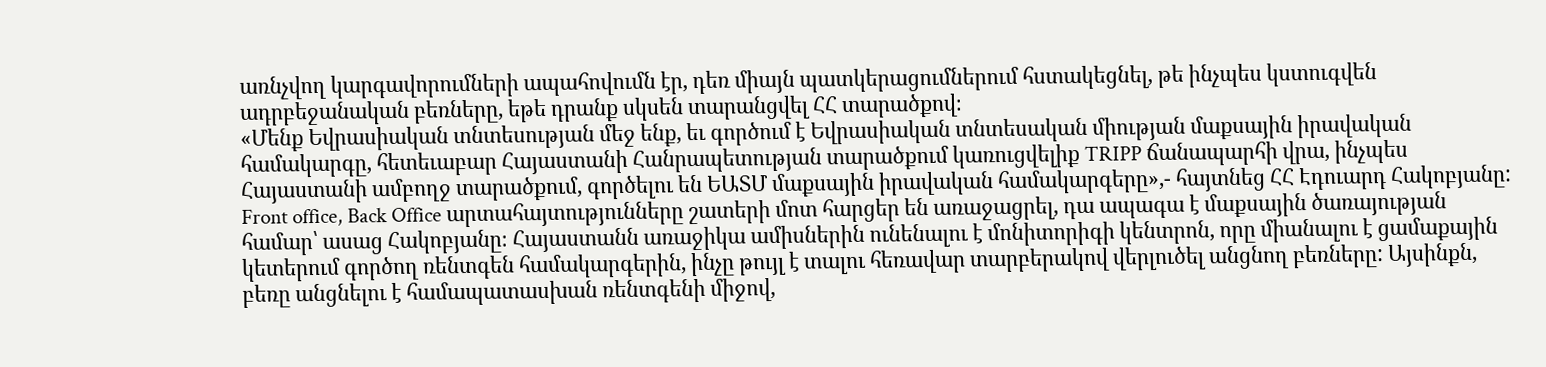առնչվող կարգավորումների ապահովումն էր, դեռ միայն պատկերացումներում հստակեցնել, թե ինչպես կստուգվեն ադրբեջանական բեռները, եթե դրանք սկսեն տարանցվել ՀՀ տարածքով։
«Մենք Եվրասիական տնտեսության մեջ ենք, եւ գործում է Եվրասիական տնտեսական միության մաքսային իրավական համակարգը, հետեւաբար Հայաստանի Հանրապետության տարածքում կառուցվելիք TRIPP ճանապարհի վրա, ինչպես Հայաստանի ամբողջ տարածքում, գործելու են ԵԱՏՄ մաքսային իրավական համակարգերը»,- հայտնեց ՀՀ Էդուարդ Հակոբյանը:
Front office, Back Office արտահայտությունները շատերի մոտ հարցեր են առաջացրել, դա ապագա է մաքսային ծառայության համար՝ ասաց Հակոբյանը։ Հայաստանն առաջիկա ամիսներին ունենալու է մոնիտորիգի կենտրոն, որը միանալու է ցամաքային կետերում գործող ռենտգեն համակարգերին, ինչը թույլ է տալու հեռավար տարբերակով վերլուծել անցնող բեռները: Այսինքն, բեռը անցնելու է համապատասխան ռենտգենի միջով,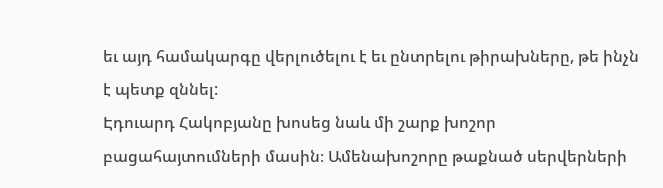եւ այդ համակարգը վերլուծելու է եւ ընտրելու թիրախները, թե ինչն է պետք զննել:
Էդուարդ Հակոբյանը խոսեց նաև մի շարք խոշոր բացահայտումների մասին։ Ամենախոշորը թաքնած սերվերների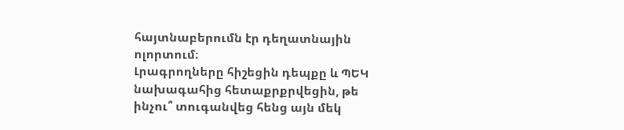հայտնաբերումն էր դեղատնային ոլորտում։
Լրագրողները հիշեցին դեպքը և ՊԵԿ նախագահից հետաքրքրվեցին, թե ինչու՞ տուգանվեց հենց այն մեկ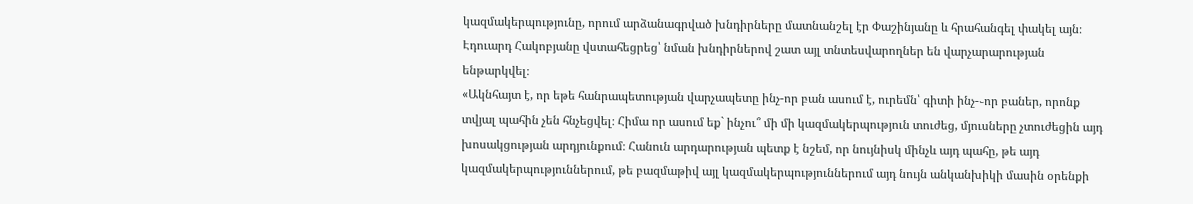կազմակերպությունը, որում արձանագրված խնդիրները մատնանշել էր Փաշինյանը և հրահանգել փակել այն։ Էդուարդ Հակոբյանը վստահեցրեց՝ նման խնդիրներով շատ այլ տնտեսվարողներ են վարչարարության ենթարկվել։
«Ակնհայտ է, որ եթե հանրապետության վարչապետը ինչ-որ բան ասում է, ուրեմն՝ գիտի ինչ-֊որ բաներ, որոնք տվյալ պահին չեն հնչեցվել։ Հիմա որ ասում եք` ինչու՞ մի մի կազմակերպություն տուժեց, մյուսները չտուժեցին այդ խոսակցության արդյունքում։ Հանուն արդարության պետք է նշեմ, որ նույնիսկ մինչև այդ պահը, թե այդ կազմակերպություններում, թե բազմաթիվ այլ կազմակերպություններում այդ նույն անկանխիկի մասին օրենքի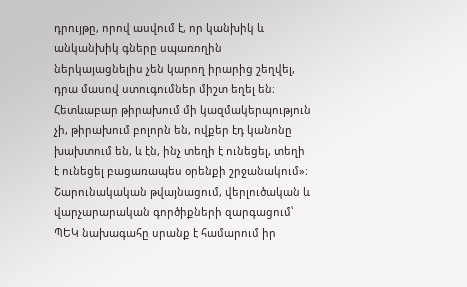դրույթը, որով ասվում է, որ կանխիկ և անկանխիկ գները սպառողին ներկայացնելիս չեն կարող իրարից շեղվել, դրա մասով ստուգումներ միշտ եղել են։ Հետևաբար թիրախում մի կազմակերպություն չի, թիրախում բոլորն են, ովքեր էդ կանոնը խախտում են, և էն, ինչ տեղի է ունեցել, տեղի է ունեցել բացառապես օրենքի շրջանակում»։
Շարունակական թվայնացում, վերլուծական և վարչարարական գործիքների զարգացում՝ ՊԵԿ նախագահը սրանք է համարում իր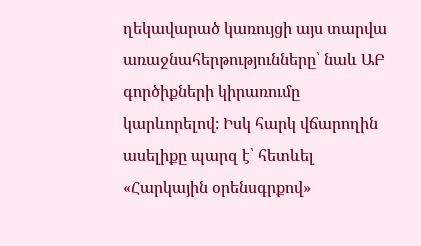ղեկավարած կառույցի այս տարվա առաջնահերթությունները՝ նաև ԱԲ գործիքների կիրառումը կարևորելով։ Իսկ հարկ վճարողին ասելիքը պարզ է՝ հետևել «Հարկային օրենսգրքով»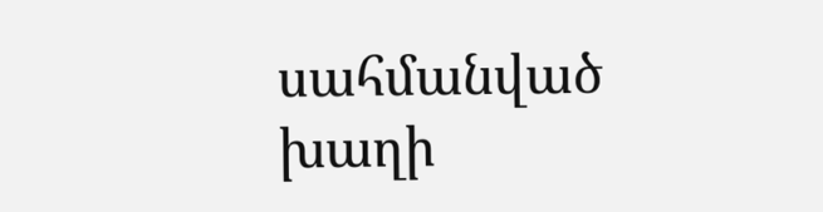սահմանված խաղի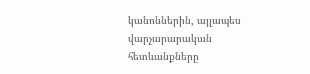կանոններին, այլապես վարչարարական հետևանքները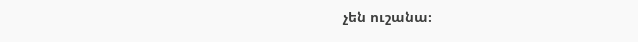չեն ուշանա։